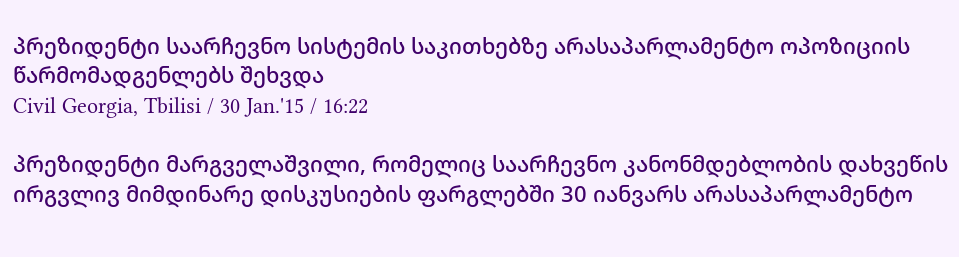პრეზიდენტი საარჩევნო სისტემის საკითხებზე არასაპარლამენტო ოპოზიციის წარმომადგენლებს შეხვდა
Civil Georgia, Tbilisi / 30 Jan.'15 / 16:22

პრეზიდენტი მარგველაშვილი, რომელიც საარჩევნო კანონმდებლობის დახვეწის ირგვლივ მიმდინარე დისკუსიების ფარგლებში 30 იანვარს არასაპარლამენტო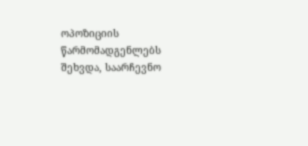ოპოზიციის წარმომადგენლებს შეხვდა, საარჩევნო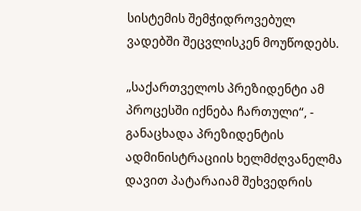სისტემის შემჭიდროვებულ ვადებში შეცვლისკენ მოუწოდებს.

„საქართველოს პრეზიდენტი ამ პროცესში იქნება ჩართული“, - განაცხადა პრეზიდენტის ადმინისტრაციის ხელმძღვანელმა დავით პატარაიამ შეხვედრის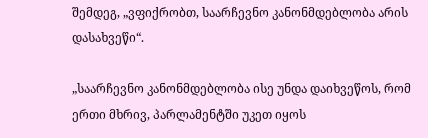შემდეგ, „ვფიქრობთ, საარჩევნო კანონმდებლობა არის დასახვეწი“.

„საარჩევნო კანონმდებლობა ისე უნდა დაიხვეწოს, რომ  ერთი მხრივ, პარლამენტში უკეთ იყოს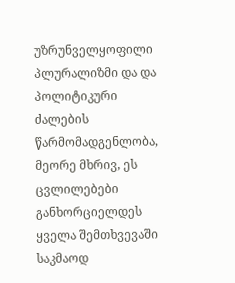უზრუნველყოფილი პლურალიზმი და და პოლიტიკური ძალების წარმომადგენლობა, მეორე მხრივ, ეს ცვლილებები განხორციელდეს ყველა შემთხვევაში საკმაოდ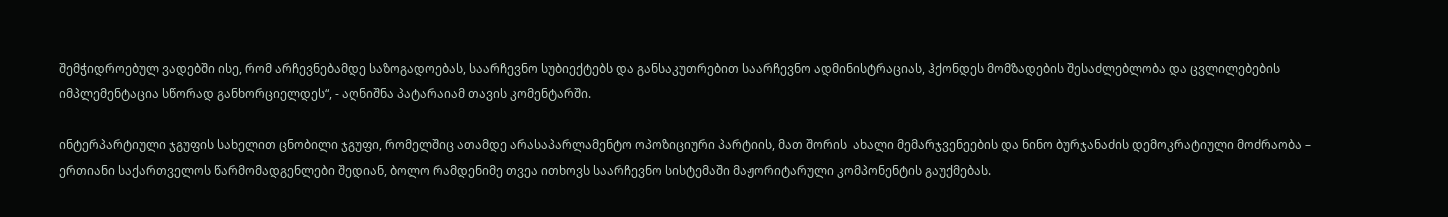შემჭიდროებულ ვადებში ისე, რომ არჩევნებამდე საზოგადოებას, საარჩევნო სუბიექტებს და განსაკუთრებით საარჩევნო ადმინისტრაციას, ჰქონდეს მომზადების შესაძლებლობა და ცვლილებების იმპლემენტაცია სწორად განხორციელდეს“, - აღნიშნა პატარაიამ თავის კომენტარში.

ინტერპარტიული ჯგუფის სახელით ცნობილი ჯგუფი, რომელშიც ათამდე არასაპარლამენტო ოპოზიციური პარტიის, მათ შორის  ახალი მემარჯვენეების და ნინო ბურჯანაძის დემოკრატიული მოძრაობა – ერთიანი საქართველოს წარმომადგენლები შედიან, ბოლო რამდენიმე თვეა ითხოვს საარჩევნო სისტემაში მაჟორიტარული კომპონენტის გაუქმებას.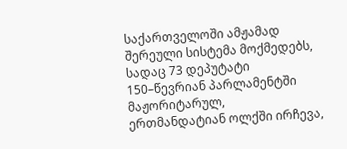საქართველოში ამჟამად შერეული სისტემა მოქმედებს, სადაც 73 დეპუტატი 150–წევრიან პარლამენტში მაჟორიტარულ, ერთმანდატიან ოლქში ირჩევა,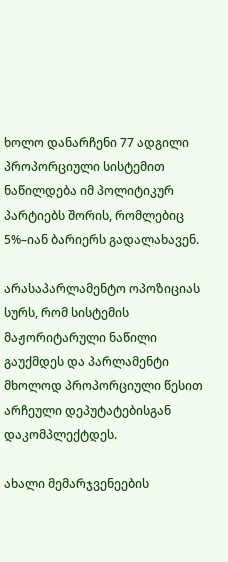ხოლო დანარჩენი 77 ადგილი პროპორციული სისტემით ნაწილდება იმ პოლიტიკურ პარტიებს შორის, რომლებიც 5%–იან ბარიერს გადალახავენ.

არასაპარლამენტო ოპოზიციას სურს, რომ სისტემის მაჟორიტარული ნაწილი გაუქმდეს და პარლამენტი მხოლოდ პროპორციული წესით არჩეული დეპუტატებისგან დაკომპლექტდეს.

ახალი მემარჯვენეების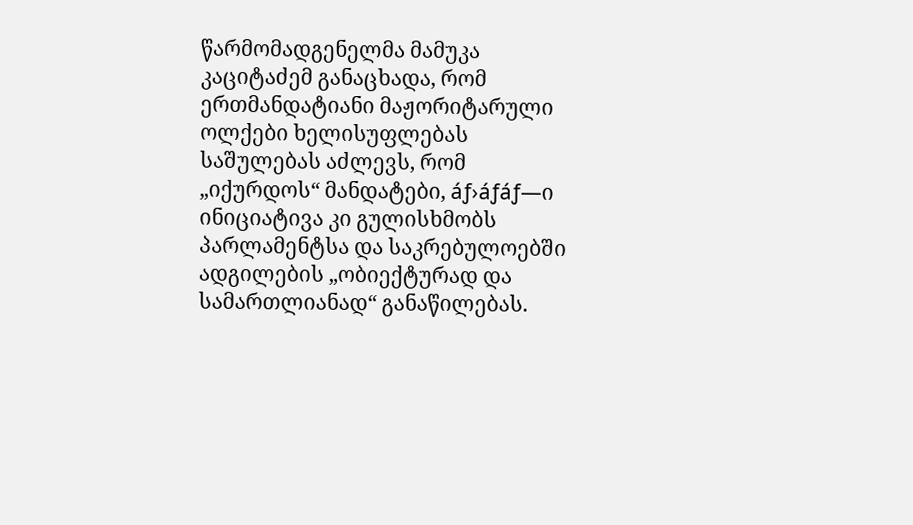წარმომადგენელმა მამუკა კაციტაძემ განაცხადა, რომ ერთმანდატიანი მაჟორიტარული ოლქები ხელისუფლებას საშულებას აძლევს, რომ „იქურდოს“ მანდატები, áƒ›áƒáƒ—ი ინიციატივა კი გულისხმობს პარლამენტსა და საკრებულოებში ადგილების „ობიექტურად და სამართლიანად“ განაწილებას.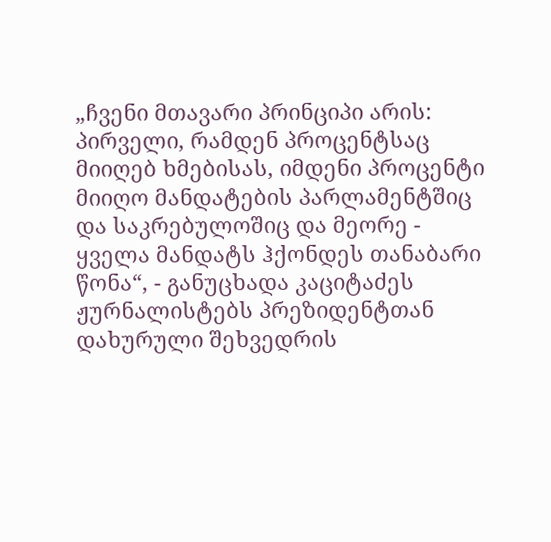„ჩვენი მთავარი პრინციპი არის: პირველი, რამდენ პროცენტსაც მიიღებ ხმებისას, იმდენი პროცენტი მიიღო მანდატების პარლამენტშიც და საკრებულოშიც და მეორე - ყველა მანდატს ჰქონდეს თანაბარი წონა“, - განუცხადა კაციტაძეს ჟურნალისტებს პრეზიდენტთან დახურული შეხვედრის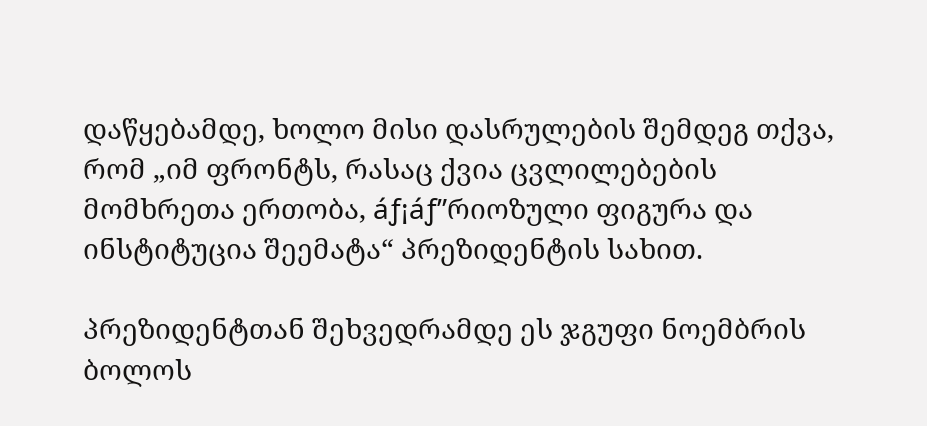დაწყებამდე, ხოლო მისი დასრულების შემდეგ თქვა, რომ „იმ ფრონტს, რასაც ქვია ცვლილებების მომხრეთა ერთობა, áƒ¡áƒ”რიოზული ფიგურა და ინსტიტუცია შეემატა“ პრეზიდენტის სახით.

პრეზიდენტთან შეხვედრამდე ეს ჯგუფი ნოემბრის ბოლოს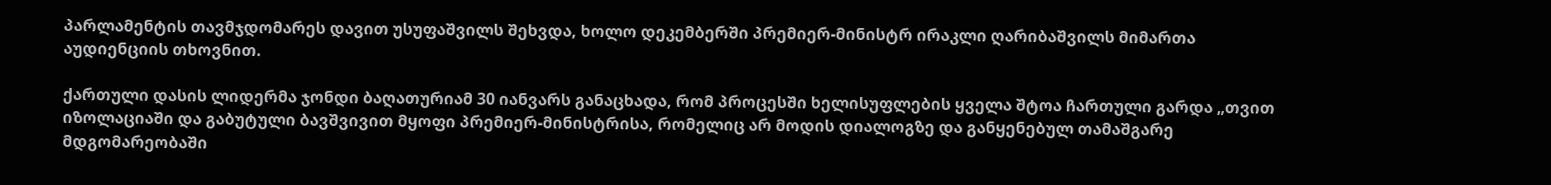პარლამენტის თავმჯდომარეს დავით უსუფაშვილს შეხვდა, ხოლო დეკემბერში პრემიერ-მინისტრ ირაკლი ღარიბაშვილს მიმართა აუდიენციის თხოვნით.

ქართული დასის ლიდერმა ჯონდი ბაღათურიამ 30 იანვარს განაცხადა, რომ პროცესში ხელისუფლების ყველა შტოა ჩართული გარდა „თვით იზოლაციაში და გაბუტული ბავშვივით მყოფი პრემიერ-მინისტრისა, რომელიც არ მოდის დიალოგზე და განყენებულ თამაშგარე მდგომარეობაში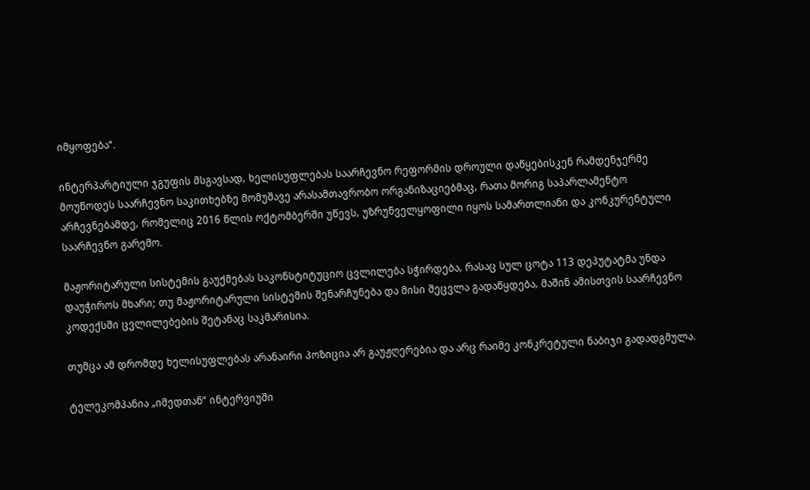იმყოფება“.

ინტერპარტიული ჯგუფის მსგავსად, ხელისუფლებას საარჩევნო რეფორმის დროული დაწყებისკენ რამდენჯერმე მოუწოდეს საარჩევნო საკითხებზე მომუშავე არასამთავრობო ორგანიზაციებმაც, რათა მორიგ საპარლამენტო არჩევნებამდე, რომელიც 2016 წლის ოქტომბერში უწევს, უზრუნველყოფილი იყოს სამართლიანი და კონკურენტული საარჩევნო გარემო.

მაჟორიტარული სისტემის გაუქმებას საკონსტიტუციო ცვლილება სჭირდება, რასაც სულ ცოტა 113 დეპუტატმა უნდა დაუჭიროს მხარი; თუ მაჟორიტარული სისტემის შენარჩუნება და მისი შეცვლა გადაწყდება, მაშინ ამისთვის საარჩევნო კოდექსში ცვლილებების შეტანაც საკმარისია.

თუმცა ამ დრომდე ხელისუფლებას არანაირი პოზიცია არ გაუჟღერებია და არც რაიმე კონკრეტული ნაბიჯი გადადგმულა.

ტელეკომპანია „იმედთან“ ინტერვიუში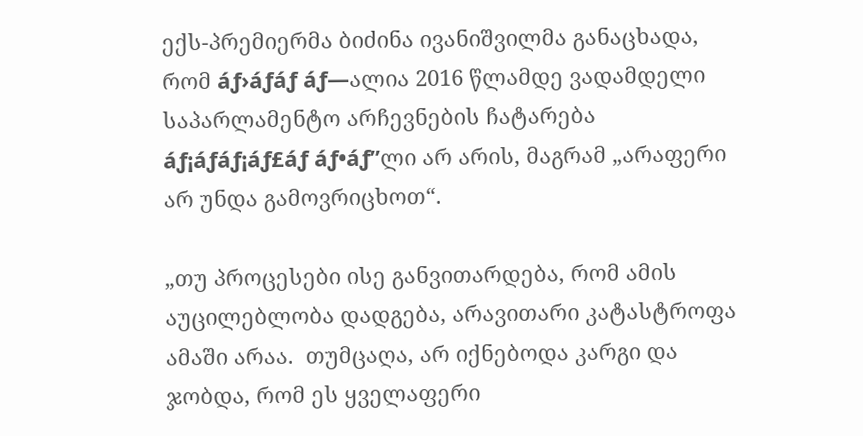ექს-პრემიერმა ბიძინა ივანიშვილმა განაცხადა, რომ áƒ›áƒáƒ áƒ—ალია 2016 წლამდე ვადამდელი საპარლამენტო არჩევნების ჩატარება áƒ¡áƒáƒ¡áƒ£áƒ áƒ•áƒ”ლი არ არის, მაგრამ „არაფერი არ უნდა გამოვრიცხოთ“.

„თუ პროცესები ისე განვითარდება, რომ ამის აუცილებლობა დადგება, არავითარი კატასტროფა ამაში არაა.  თუმცაღა, არ იქნებოდა კარგი და ჯობდა, რომ ეს ყველაფერი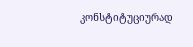კონსტიტუციურად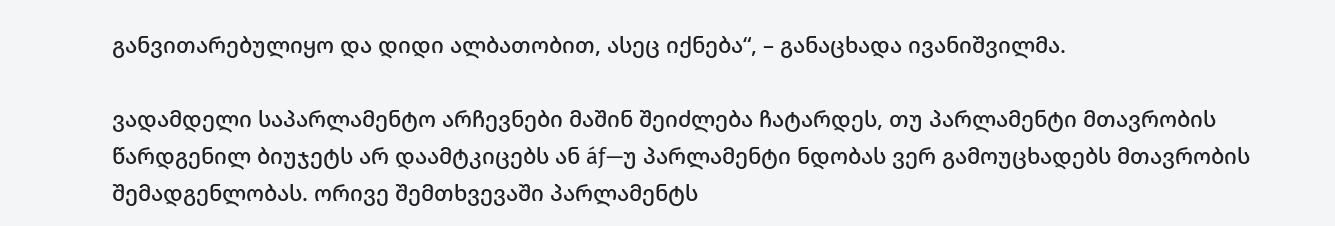განვითარებულიყო და დიდი ალბათობით, ასეც იქნება“, – განაცხადა ივანიშვილმა.

ვადამდელი საპარლამენტო არჩევნები მაშინ შეიძლება ჩატარდეს, თუ პარლამენტი მთავრობის წარდგენილ ბიუჯეტს არ დაამტკიცებს ან áƒ—უ პარლამენტი ნდობას ვერ გამოუცხადებს მთავრობის შემადგენლობას. ორივე შემთხვევაში პარლამენტს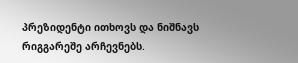პრეზიდენტი ითხოვს და ნიშნავს რიგგარეშე არჩევნებს.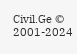Civil.Ge © 2001-2024